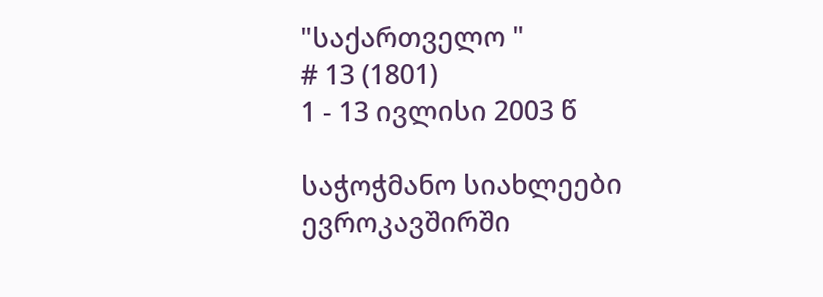"საქართველო "
# 13 (1801)
1 - 13 ივლისი 2003 წ

საჭოჭმანო სიახლეები ევროკავშირში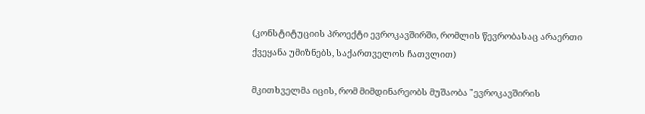(კონსტიტუციის პროექტი ევროკავშირში, რომლის წევრობასაც არაერთი ქვეყანა უმიზნებს, საქართველოს ჩათვლით)

მკითხველმა იცის, რომ მიმდინარეობს მუშაობა "ევროკავშირის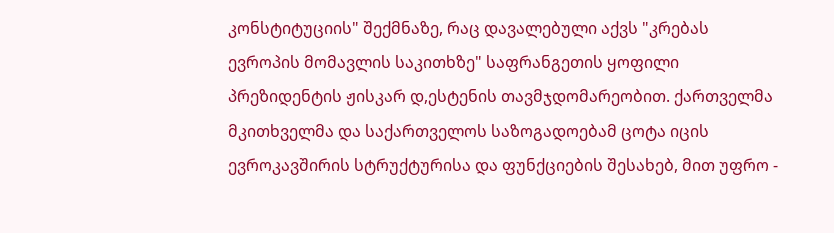კონსტიტუციის" შექმნაზე, რაც დავალებული აქვს "კრებას ევროპის მომავლის საკითხზე" საფრანგეთის ყოფილი პრეზიდენტის ჟისკარ დ,ესტენის თავმჯდომარეობით. ქართველმა მკითხველმა და საქართველოს საზოგადოებამ ცოტა იცის ევროკავშირის სტრუქტურისა და ფუნქციების შესახებ, მით უფრო -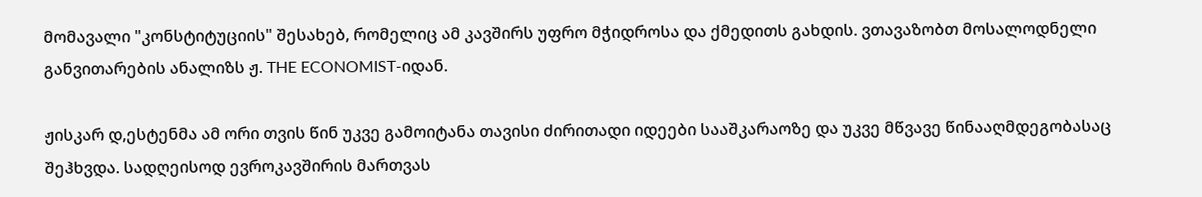მომავალი "კონსტიტუციის" შესახებ, რომელიც ამ კავშირს უფრო მჭიდროსა და ქმედითს გახდის. ვთავაზობთ მოსალოდნელი განვითარების ანალიზს ჟ. THE ECONOMIST-იდან.

ჟისკარ დ,ესტენმა ამ ორი თვის წინ უკვე გამოიტანა თავისი ძირითადი იდეები სააშკარაოზე და უკვე მწვავე წინააღმდეგობასაც შეჰხვდა. სადღეისოდ ევროკავშირის მართვას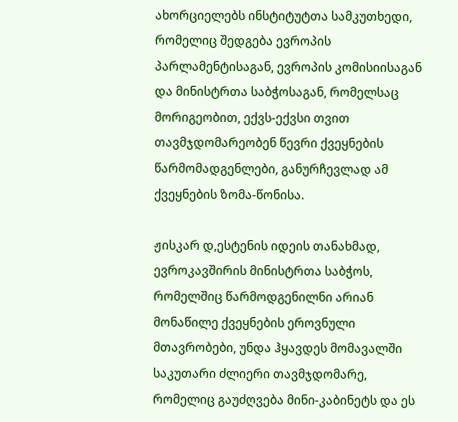ახორციელებს ინსტიტუტთა სამკუთხედი, რომელიც შედგება ევროპის პარლამენტისაგან, ევროპის კომისიისაგან და მინისტრთა საბჭოსაგან, რომელსაც მორიგეობით, ექვს-ექვსი თვით თავმჯდომარეობენ წევრი ქვეყნების წარმომადგენლები, განურჩევლად ამ ქვეყნების ზომა-წონისა.

ჟისკარ დ,ესტენის იდეის თანახმად, ევროკავშირის მინისტრთა საბჭოს, რომელშიც წარმოდგენილნი არიან მონაწილე ქვეყნების ეროვნული მთავრობები, უნდა ჰყავდეს მომავალში საკუთარი ძლიერი თავმჯდომარე, რომელიც გაუძღვება მინი-კაბინეტს და ეს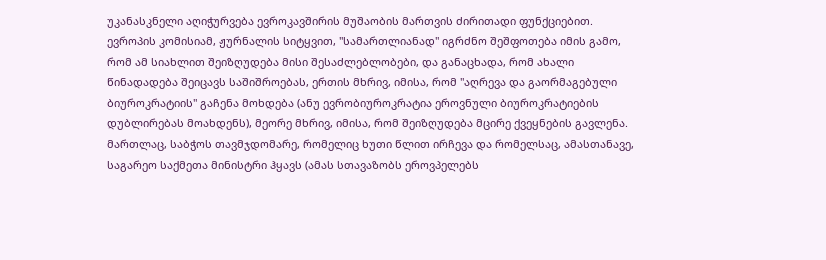უკანასკნელი აღიჭურვება ევროკავშირის მუშაობის მართვის ძირითადი ფუნქციებით. ევროპის კომისიამ, ჟურნალის სიტყვით, "სამართლიანად" იგრძნო შეშფოთება იმის გამო, რომ ამ სიახლით შეიზღუდება მისი შესაძლებლობები, და განაცხადა, რომ ახალი წინადადება შეიცავს საშიშროებას, ერთის მხრივ, იმისა, რომ "აღრევა და გაორმაგებული ბიუროკრატიის" გაჩენა მოხდება (ანუ ევრობიუროკრატია ეროვნული ბიუროკრატიების დუბლირებას მოახდენს), მეორე მხრივ, იმისა, რომ შეიზღუდება მცირე ქვეყნების გავლენა. მართლაც, საბჭოს თავმჯდომარე, რომელიც ხუთი წლით ირჩევა და რომელსაც, ამასთანავე, საგარეო საქმეთა მინისტრი ჰყავს (ამას სთავაზობს ეროვპელებს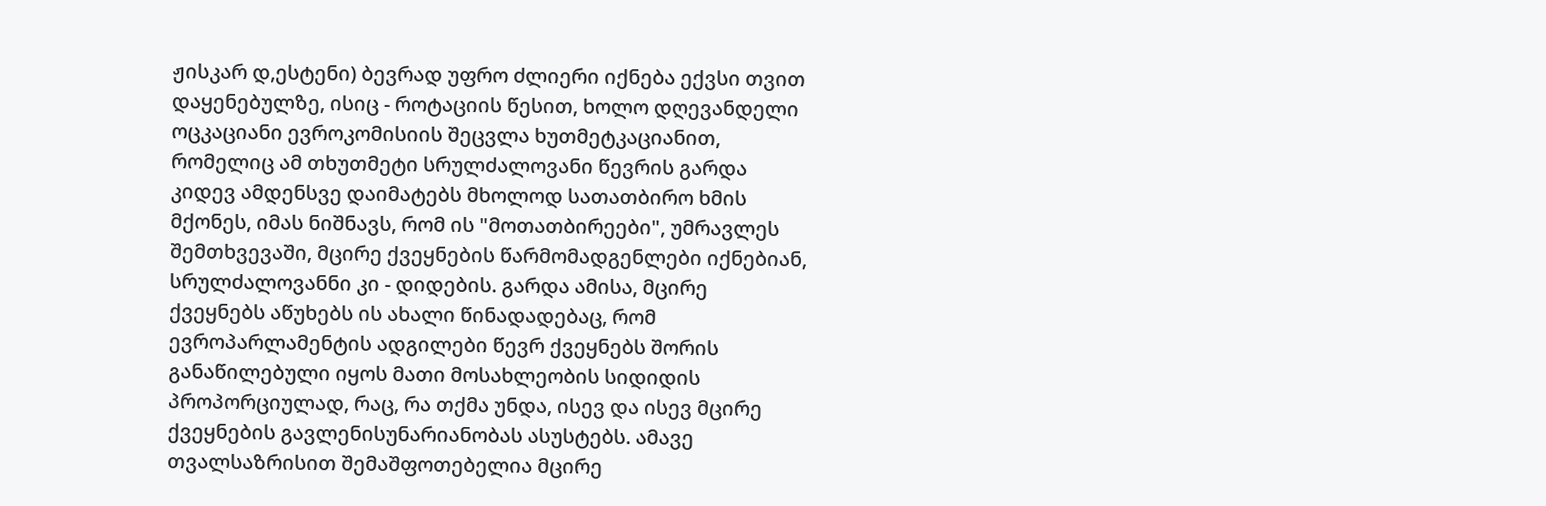ჟისკარ დ,ესტენი) ბევრად უფრო ძლიერი იქნება ექვსი თვით დაყენებულზე, ისიც - როტაციის წესით, ხოლო დღევანდელი ოცკაციანი ევროკომისიის შეცვლა ხუთმეტკაციანით, რომელიც ამ თხუთმეტი სრულძალოვანი წევრის გარდა კიდევ ამდენსვე დაიმატებს მხოლოდ სათათბირო ხმის მქონეს, იმას ნიშნავს, რომ ის "მოთათბირეები", უმრავლეს შემთხვევაში, მცირე ქვეყნების წარმომადგენლები იქნებიან, სრულძალოვანნი კი - დიდების. გარდა ამისა, მცირე ქვეყნებს აწუხებს ის ახალი წინადადებაც, რომ ევროპარლამენტის ადგილები წევრ ქვეყნებს შორის განაწილებული იყოს მათი მოსახლეობის სიდიდის პროპორციულად, რაც, რა თქმა უნდა, ისევ და ისევ მცირე ქვეყნების გავლენისუნარიანობას ასუსტებს. ამავე თვალსაზრისით შემაშფოთებელია მცირე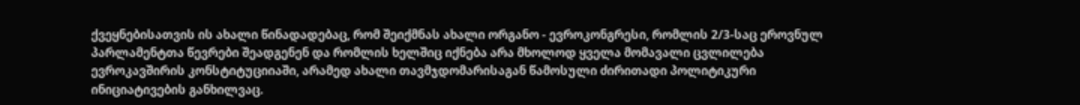ქვეყნებისათვის ის ახალი წინადადებაც, რომ შეიქმნას ახალი ორგანო - ევროკონგრესი, რომლის 2/3-საც ეროვნულ პარლამენტთა წევრები შეადგენენ და რომლის ხელშიც იქნება არა მხოლოდ ყველა მომავალი ცვლილება ევროკავშირის კონსტიტუციიაში, არამედ ახალი თავმჯდომარისაგან წამოსული ძირითადი პოლიტიკური ინიციატივების განხილვაც.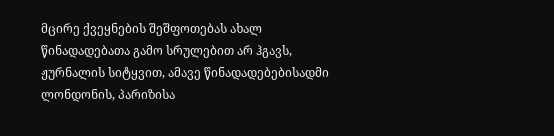მცირე ქვეყნების შეშფოთებას ახალ წინადადებათა გამო სრულებით არ ჰგავს, ჟურნალის სიტყვით, ამავე წინადადებებისადმი ლონდონის, პარიზისა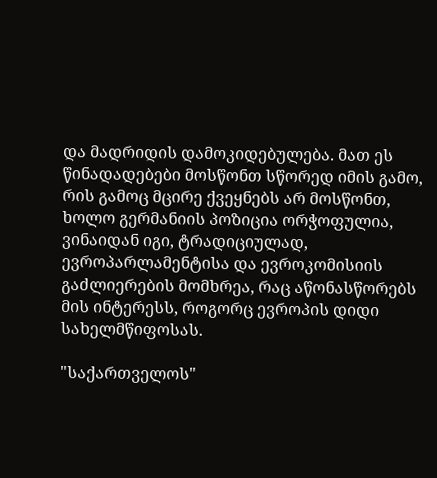და მადრიდის დამოკიდებულება. მათ ეს წინადადებები მოსწონთ სწორედ იმის გამო, რის გამოც მცირე ქვეყნებს არ მოსწონთ, ხოლო გერმანიის პოზიცია ორჭოფულია, ვინაიდან იგი, ტრადიციულად, ევროპარლამენტისა და ევროკომისიის გაძლიერების მომხრეა, რაც აწონასწორებს მის ინტერესს, როგორც ევროპის დიდი სახელმწიფოსას.

"საქართველოს"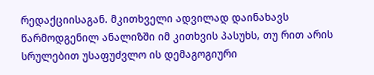რედაქციისაგან. მკითხველი ადვილად დაინახავს წარმოდგენილ ანალიზში იმ კითხვის პასუხს, თუ რით არის სრულებით უსაფუძვლო ის დემაგოგიური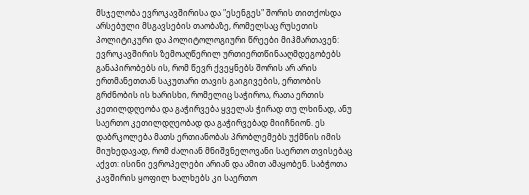მსჯელობა ევროკავშირისა და "ესენგეს" შორის თითქოსდა არსებული მსგავსების თაობაზე, რომელსაც რუსეთის პოლიტიკური და პოლიტოლოგიური წრეები მიჰმართავენ: ევროკავშირის ზემოაღწერილ ურთიერთწინააღმდეგობებს განაპირობებს ის, რომ წევრ ქვეყნებს შორის არ არის ერთმანეთთან საკუთარი თავის გაიგივების, ერთობის გრძნობის ის ხარისხი, რომელიც საჭიროა, რათა ერთის კეთილდღეობა და გაჭირვება ყველას ჭირად თუ ლხინად, ანუ საერთო კეთილდღეობად და გაჭირვებად მიიჩნიონ. ეს დაბრკოლება მათს ერთიანობას პრობლემებს უქმნის იმის მიუხედავად, რომ ძალიან მნიშვნელოვანი საერთო თვისებაც აქვთ: ისინი ევროპელები არიან და ამით ამაყობენ. საბჭოთა კავშირის ყოფილ ხალხებს კი საერთო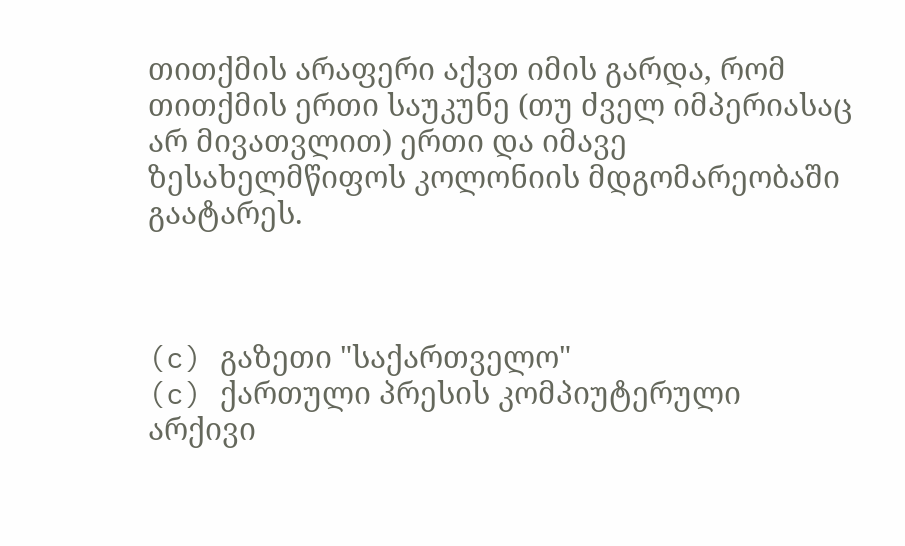თითქმის არაფერი აქვთ იმის გარდა, რომ თითქმის ერთი საუკუნე (თუ ძველ იმპერიასაც არ მივათვლით) ერთი და იმავე ზესახელმწიფოს კოლონიის მდგომარეობაში გაატარეს.



(c) გაზეთი "საქართველო"
(c) ქართული პრესის კომპიუტერული არქივი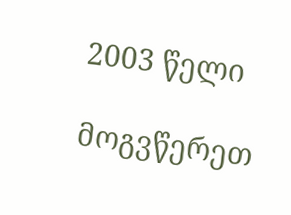2003 წელი

მოგვწერეთ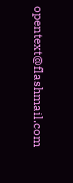opentext@flashmail.com